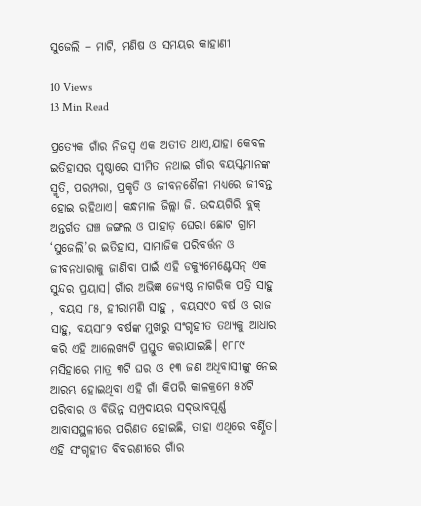ସୁଜେଲି – ମାଟି, ମଣିଷ ଓ ସମୟର କାହାଣୀ

10 Views
13 Min Read

ପ୍ରତ୍ୟେକ ଗାଁର ନିଜସ୍ୱ ଏକ ଅତୀତ ଥାଏ,ଯାହା କେବଳ ଇତିହାସର ପୃଷ୍ଠାରେ ସୀମିତ ନଥାଇ ଗାଁର ବୟସ୍କମାନଙ୍କ ସ୍ମୃତି, ପରମ୍ପରା, ପ୍ରକୃତି ଓ ଜୀବନଶୈଳୀ ମଧ୍ୟରେ ଜୀବନ୍ତ ହୋଇ ରହିଥାଏ। କନ୍ଧମାଳ ଜିଲ୍ଲା ଜି. ଉଦୟଗିରି ବ୍ଲକ୍‌ ଅନ୍ତର୍ଗତ ଘଞ୍ଚ ଜଙ୍ଗଲ ଓ ପାହାଡ଼ ଘେରା ଛୋଟ ଗ୍ରାମ ‘ସୁଜେଲି’ର ଇତିହାସ, ସାମାଜିକ ପରିବର୍ତ୍ତନ ଓ ଜୀବନଧାରାକୁ ଜାଣିବା ପାଇଁ ଏହି ଡକ୍ୟୁମେଣ୍ଟେସନ୍‌ ଏକ ସୁନ୍ଦର ପ୍ରୟାସ। ଗାଁର ଅଭିଜ୍ଞ ଜ୍ୟେଷ୍ଠ ନାଗରିକ ପତ୍ରି ସାହୁ , ବୟସ ୮୫, ହୀରାମଣି ସାହୁ , ବୟସ୯୦ ବର୍ଷ ଓ ରାଜ ସାହୁ, ବୟସ୮୨ ବର୍ଷଙ୍କ ମୁଖରୁ ସଂଗୃହୀତ ତଥ୍ୟକୁ ଆଧାର କରି ଏହି ଆଲେଖ୍ୟଟି ପ୍ରସ୍ତୁତ କରାଯାଇଛି। ୧୮୮୯ ମସିହାରେ ମାତ୍ର ୩ଟି ଘର ଓ ୧୩ ଜଣ ଅଧିବାସୀଙ୍କୁ ନେଇ ଆରମ୍ଭ ହୋଇଥିବା ଏହି ଗାଁ କିପରି କାଳକ୍ରମେ ୫୪ଟି ପରିବାର ଓ ବିଭିନ୍ନ ସମ୍ପ୍ରଦାୟର ସଦ୍‌ଭାବପୂର୍ଣ୍ଣ ଆବାସସ୍ଥଳୀରେ ପରିଣତ ହୋଇଛି, ତାହା ଏଥିରେ ବର୍ଣ୍ଣିତ। ଏହି ସଂଗୃହୀତ ବିବରଣୀରେ ଗାଁର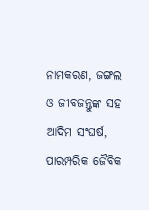ନାମକରଣ, ଜଙ୍ଗଲ ଓ ଜୀବଜନ୍ତୁଙ୍କ ସହ ଆଦିମ ସଂଘର୍ଷ, ପାରମ୍ପରିକ ଜୈବିକ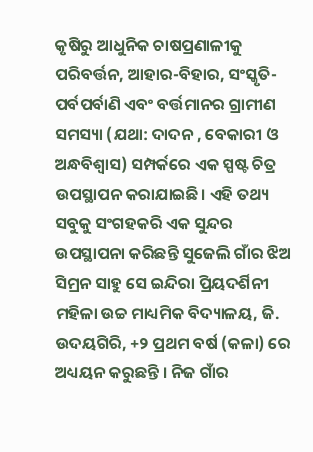କୃଷିରୁ ଆଧୁନିକ ଚାଷପ୍ରଣାଳୀକୁ ପରିବର୍ତ୍ତନ, ଆହାର-ବିହାର, ସଂସ୍କୃତି-ପର୍ବପର୍ବାଣି ଏବଂ ବର୍ତ୍ତମାନର ଗ୍ରାମୀଣ ସମସ୍ୟା (ଯଥା: ଦାଦନ , ବେକାରୀ ଓ ଅନ୍ଧବିଶ୍ୱାସ) ସମ୍ପର୍କରେ ଏକ ସ୍ପଷ୍ଟ ଚିତ୍ର ଉପସ୍ଥାପନ କରାଯାଇଛି। ଏହି ତଥ୍ୟ ସବୁକୁ ସଂଗହକରି ଏକ ସୁନ୍ଦର ଉପସ୍ଥାପନା କରିଛନ୍ତି ସୁଜେଲି ଗାଁର ଝିଅ ସିମ୍ରନ ସାହୁ ସେ ଇନ୍ଦିରା ପ୍ରିୟଦର୍ଶିନୀ ମହିଳା ଉଚ୍ଚ ମାଧ୍ୟମିକ ବିଦ୍ୟାଳୟ, ଜି. ଉଦୟଗିରି, +୨ ପ୍ରଥମ ବର୍ଷ (କଳା) ରେ ଅଧ୍ୟୟନ କରୁଛନ୍ତି । ନିଜ ଗାଁର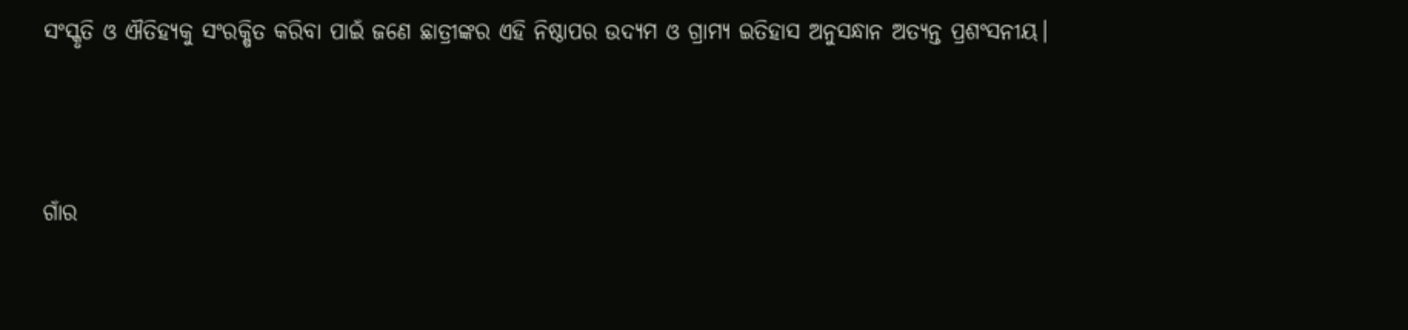ସଂସ୍କୃତି ଓ ଐତିହ୍ୟକୁ ସଂରକ୍ଷିତ କରିବା ପାଇଁ ଜଣେ ଛାତ୍ରୀଙ୍କର ଏହି ନିଷ୍ଠାପର ଉଦ୍ୟମ ଓ ଗ୍ରାମ୍ୟ ଇତିହାସ ଅନୁସନ୍ଧାନ ଅତ୍ୟନ୍ତ ପ୍ରଶଂସନୀୟ।



ଗାଁର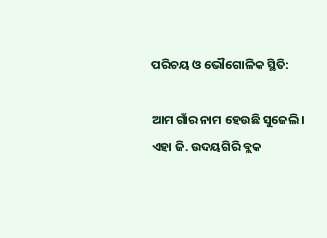ପରିଚୟ ଓ ଭୌଗୋଳିକ ସ୍ଥିତି:

ଆମ ଗାଁର ନାମ ହେଉଛି ସୁଜେଲି। ଏହା ଜି. ଉଦୟଗିରି ବ୍ଲକ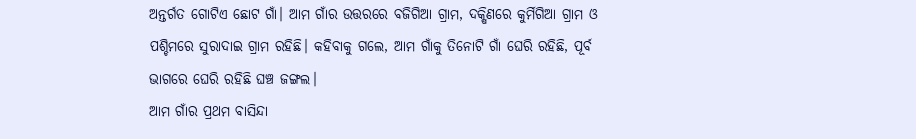ଅନ୍ତର୍ଗତ ଗୋଟିଏ ଛୋଟ ଗାଁ। ଆମ ଗାଁର ଉତ୍ତରରେ ବଜିଗିଆ ଗ୍ରାମ, ଦକ୍ଷିଣରେ କୁର୍ମିଗିଆ ଗ୍ରାମ ଓ ପଶ୍ଚିମରେ ସୁରାଦାଇ ଗ୍ରାମ ରହିଛି। କହିବାକୁ ଗଲେ, ଆମ ଗାଁକୁ ତିନୋଟି ଗାଁ ଘେରି ରହିଛି, ପୂର୍ବ ଭାଗରେ ଘେରି ରହିଛି ଘଞ୍ଚ ଜଙ୍ଗଲ।
ଆମ ଗାଁର ପ୍ରଥମ ବାସିନ୍ଦା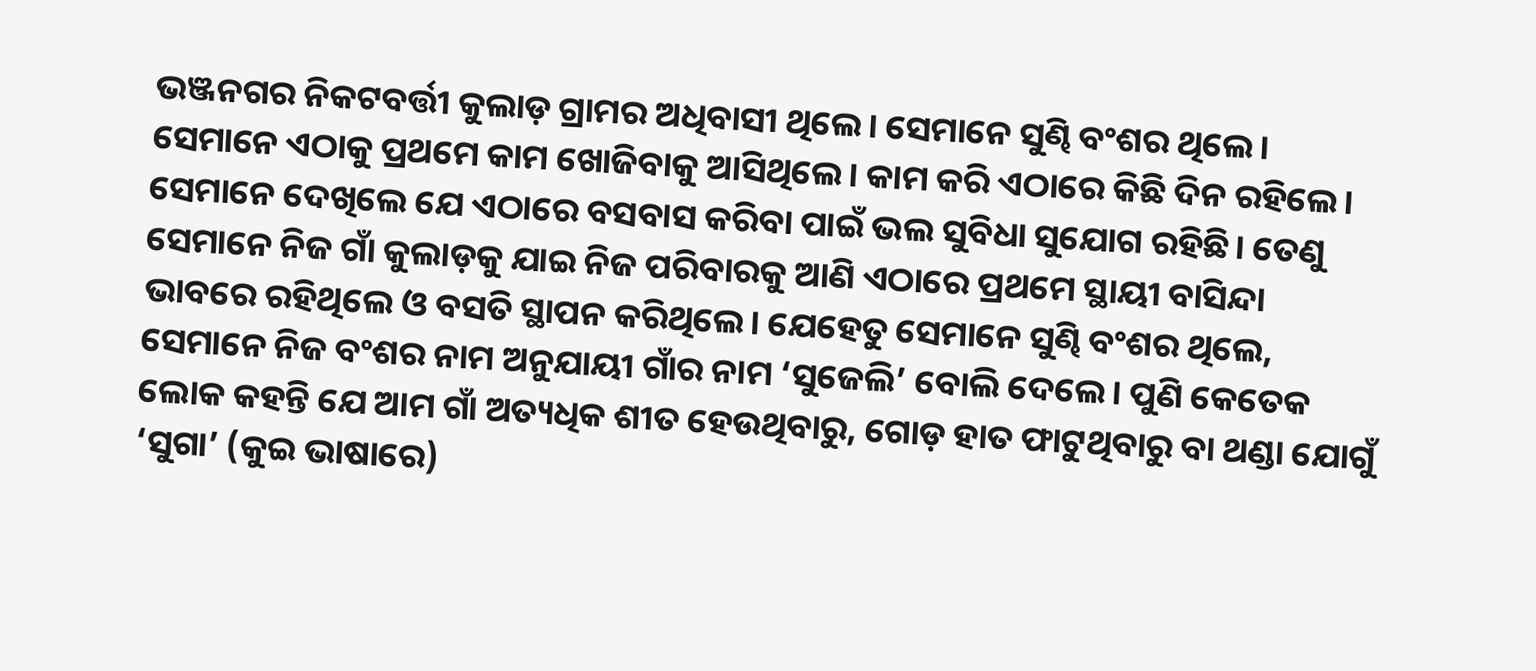ଭଞ୍ଜନଗର ନିକଟବର୍ତ୍ତୀ କୁଲାଡ଼ ଗ୍ରାମର ଅଧିବାସୀ ଥିଲେ। ସେମାନେ ସୁଣ୍ଢି ବଂଶର ଥିଲେ। ସେମାନେ ଏଠାକୁ ପ୍ରଥମେ କାମ ଖୋଜିବାକୁ ଆସିଥିଲେ। କାମ କରି ଏଠାରେ କିଛି ଦିନ ରହିଲେ। ସେମାନେ ଦେଖିଲେ ଯେ ଏଠାରେ ବସବାସ କରିବା ପାଇଁ ଭଲ ସୁବିଧା ସୁଯୋଗ ରହିଛି। ତେଣୁ ସେମାନେ ନିଜ ଗାଁ କୁଲାଡ଼କୁ ଯାଇ ନିଜ ପରିବାରକୁ ଆଣି ଏଠାରେ ପ୍ରଥମେ ସ୍ଥାୟୀ ବାସିନ୍ଦା ଭାବରେ ରହିଥିଲେ ଓ ବସତି ସ୍ଥାପନ କରିଥିଲେ। ଯେହେତୁ ସେମାନେ ସୁଣ୍ଢି ବଂଶର ଥିଲେ, ସେମାନେ ନିଜ ବଂଶର ନାମ ଅନୁଯାୟୀ ଗାଁର ନାମ ‘ସୁଜେଲି’ ବୋଲି ଦେଲେ। ପୁଣି କେତେକ ଲୋକ କହନ୍ତି ଯେ ଆମ ଗାଁ ଅତ୍ୟଧିକ ଶୀତ ହେଉଥିବାରୁ, ଗୋଡ଼ ହାତ ଫାଟୁଥିବାରୁ ବା ଥଣ୍ଡା ଯୋଗୁଁ ‘ସୁଗା’ (କୁଇ ଭାଷାରେ)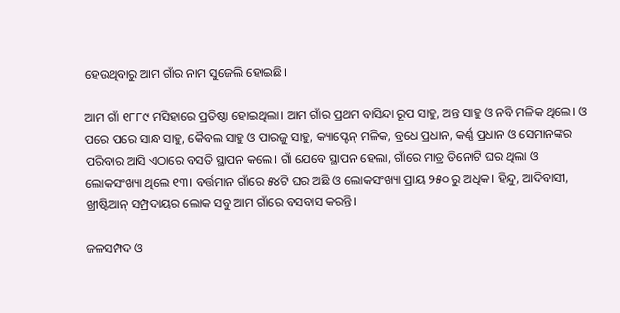ହେଉଥିବାରୁ ଆମ ଗାଁର ନାମ ସୁଜେଲି ହୋଇଛି।

ଆମ ଗାଁ ୧୮୮୯ ମସିହାରେ ପ୍ରତିଷ୍ଠା ହୋଇଥିଲା। ଆମ ଗାଁର ପ୍ରଥମ ବାସିନ୍ଦା ରୂପ ସାହୁ, ଅନ୍ତ ସାହୁ ଓ ନବି ମଳିକ ଥିଲେ। ଓ ପରେ ପରେ ସାନ୍ଧ ସାହୁ, କୈବଲ ସାହୁ ଓ ପାରଜୁ ସାହୁ, କ୍ୟାପ୍ଟେନ୍ ମଳିକ, ବ୍ରଧେ ପ୍ରଧାନ, କର୍ଣ୍ଣ ପ୍ରଧାନ ଓ ସେମାନଙ୍କର ପରିବାର ଆସି ଏଠାରେ ବସତି ସ୍ଥାପନ କଲେ। ଗାଁ ଯେବେ ସ୍ଥାପନ ହେଲା, ଗାଁରେ ମାତ୍ର ତିନୋଟି ଘର ଥିଲା ଓ ଲୋକସଂଖ୍ୟା ଥିଲେ ୧୩। ବର୍ତ୍ତମାନ ଗାଁରେ ୫୪ଟି ଘର ଅଛି ଓ ଲୋକସଂଖ୍ୟା ପ୍ରାୟ ୨୫୦ ରୁ ଅଧିକ। ହିନ୍ଦୁ, ଆଦିବାସୀ, ଖ୍ରୀଷ୍ଟିଆନ୍ ସମ୍ପ୍ରଦାୟର ଲୋକ ସବୁ ଆମ ଗାଁରେ ବସବାସ କରନ୍ତି।

ଜଳସମ୍ପଦ ଓ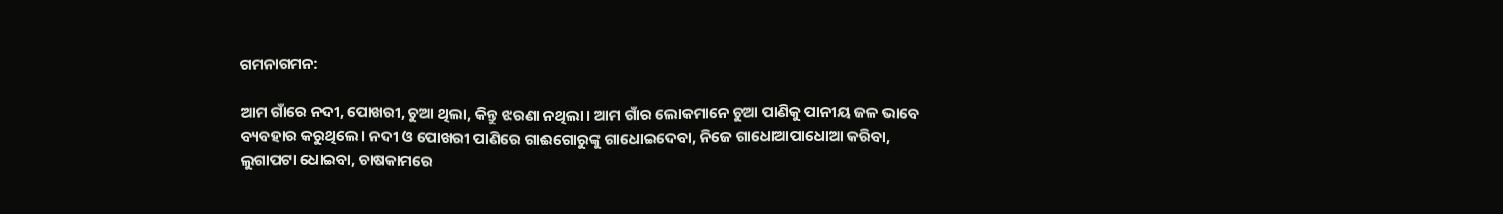ଗମନାଗମନ:

ଆମ ଗାଁରେ ନଦୀ, ପୋଖରୀ, ଚୁଆ ଥିଲା, କିନ୍ତୁ ଝରଣା ନଥିଲା। ଆମ ଗାଁର ଲୋକମାନେ ଚୁଆ ପାଣିକୁ ପାନୀୟ ଜଳ ଭାବେ ବ୍ୟବହାର କରୁଥିଲେ। ନଦୀ ଓ ପୋଖରୀ ପାଣିରେ ଗାଈଗୋରୁଙ୍କୁ ଗାଧୋଇଦେବା, ନିଜେ ଗାଧୋଆପାଧୋଆ କରିବା, ଲୁଗାପଟା ଧୋଇବା, ଚାଷକାମରେ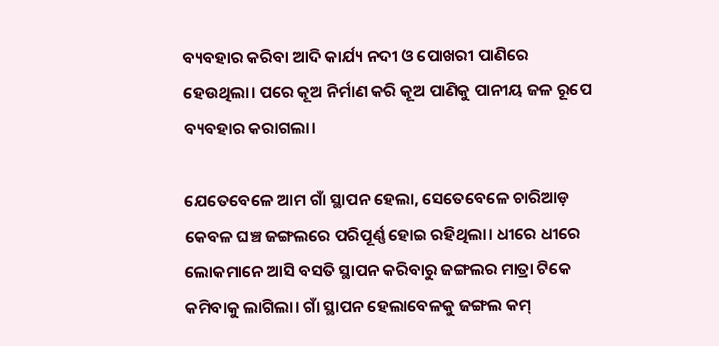ବ୍ୟବହାର କରିବା ଆଦି କାର୍ଯ୍ୟ ନଦୀ ଓ ପୋଖରୀ ପାଣିରେ ହେଉଥିଲା। ପରେ କୂଅ ନିର୍ମାଣ କରି କୂଅ ପାଣିକୁ ପାନୀୟ ଜଳ ରୂପେ ବ୍ୟବହାର କରାଗଲା।

ଯେତେବେଳେ ଆମ ଗାଁ ସ୍ଥାପନ ହେଲା, ସେତେବେଳେ ଚାରିଆଡ଼ କେବଳ ଘଞ୍ଚ ଜଙ୍ଗଲରେ ପରିପୂର୍ଣ୍ଣ ହୋଇ ରହିଥିଲା। ଧୀରେ ଧୀରେ ଲୋକମାନେ ଆସି ବସତି ସ୍ଥାପନ କରିବାରୁ ଜଙ୍ଗଲର ମାତ୍ରା ଟିକେ କମିବାକୁ ଲାଗିଲା। ଗାଁ ସ୍ଥାପନ ହେଲାବେଳକୁ ଜଙ୍ଗଲ କମ୍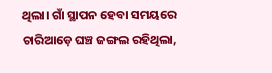ଥିଲା। ଗାଁ ସ୍ଥାପନ ହେବା ସମୟରେ ଚାରିଆଡ଼େ ଘଞ୍ଚ ଜଙ୍ଗଲ ରହିଥିଲା,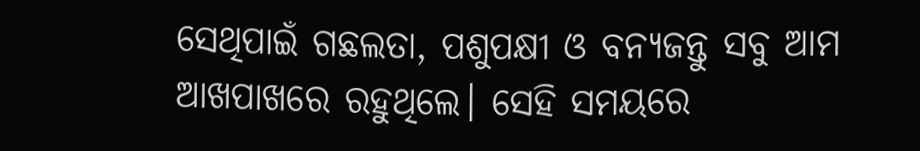ସେଥିପାଇଁ ଗଛଲତା, ପଶୁପକ୍ଷୀ ଓ ବନ୍ୟଜନ୍ତୁ ସବୁ ଆମ ଆଖପାଖରେ ରହୁଥିଲେ। ସେହି ସମୟରେ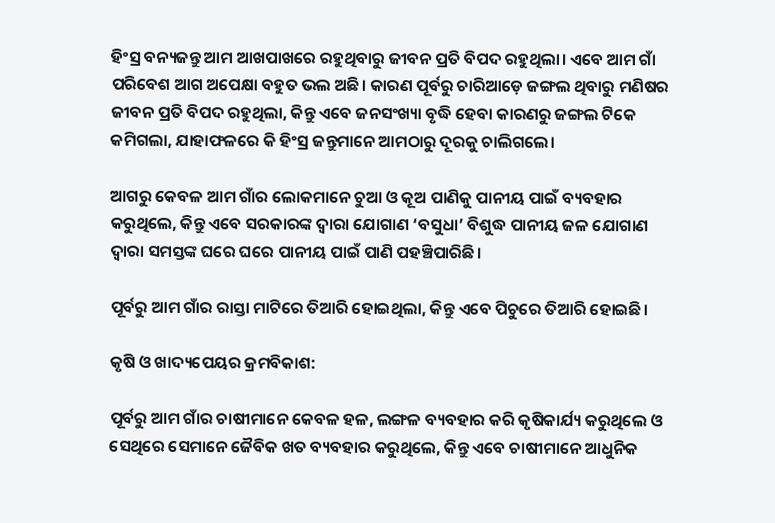ହିଂସ୍ର ବନ୍ୟଜନ୍ତୁ ଆମ ଆଖପାଖରେ ରହୁଥିବାରୁ ଜୀବନ ପ୍ରତି ବିପଦ ରହୁଥିଲା। ଏବେ ଆମ ଗାଁ ପରିବେଶ ଆଗ ଅପେକ୍ଷା ବହୁତ ଭଲ ଅଛି। କାରଣ ପୂର୍ବରୁ ଚାରିଆଡ଼େ ଜଙ୍ଗଲ ଥିବାରୁ ମଣିଷର ଜୀବନ ପ୍ରତି ବିପଦ ରହୁଥିଲା, କିନ୍ତୁ ଏବେ ଜନସଂଖ୍ୟା ବୃଦ୍ଧି ହେବା କାରଣରୁ ଜଙ୍ଗଲ ଟିକେ କମିଗଲା, ଯାହାଫଳରେ କି ହିଂସ୍ର ଜନ୍ତୁମାନେ ଆମଠାରୁ ଦୂରକୁ ଚାଲିଗଲେ।

ଆଗରୁ କେବଳ ଆମ ଗାଁର ଲୋକମାନେ ଚୁଆ ଓ କୂଅ ପାଣିକୁ ପାନୀୟ ପାଇଁ ବ୍ୟବହାର କରୁଥିଲେ, କିନ୍ତୁ ଏବେ ସରକାରଙ୍କ ଦ୍ୱାରା ଯୋଗାଣ ‘ବସୁଧା’ ବିଶୁଦ୍ଧ ପାନୀୟ ଜଳ ଯୋଗାଣ ଦ୍ୱାରା ସମସ୍ତଙ୍କ ଘରେ ଘରେ ପାନୀୟ ପାଇଁ ପାଣି ପହଞ୍ଚିପାରିଛି।

ପୂର୍ବରୁ ଆମ ଗାଁର ରାସ୍ତା ମାଟିରେ ତିଆରି ହୋଇଥିଲା, କିନ୍ତୁ ଏବେ ପିଚୁରେ ତିଆରି ହୋଇଛି।

କୃଷି ଓ ଖାଦ୍ୟପେୟର କ୍ରମବିକାଶ:

ପୂର୍ବରୁ ଆମ ଗାଁର ଚାଷୀମାନେ କେବଳ ହଳ, ଲଙ୍ଗଳ ବ୍ୟବହାର କରି କୃଷିକାର୍ଯ୍ୟ କରୁଥିଲେ ଓ ସେଥିରେ ସେମାନେ ଜୈବିକ ଖତ ବ୍ୟବହାର କରୁଥିଲେ, କିନ୍ତୁ ଏବେ ଚାଷୀମାନେ ଆଧୁନିକ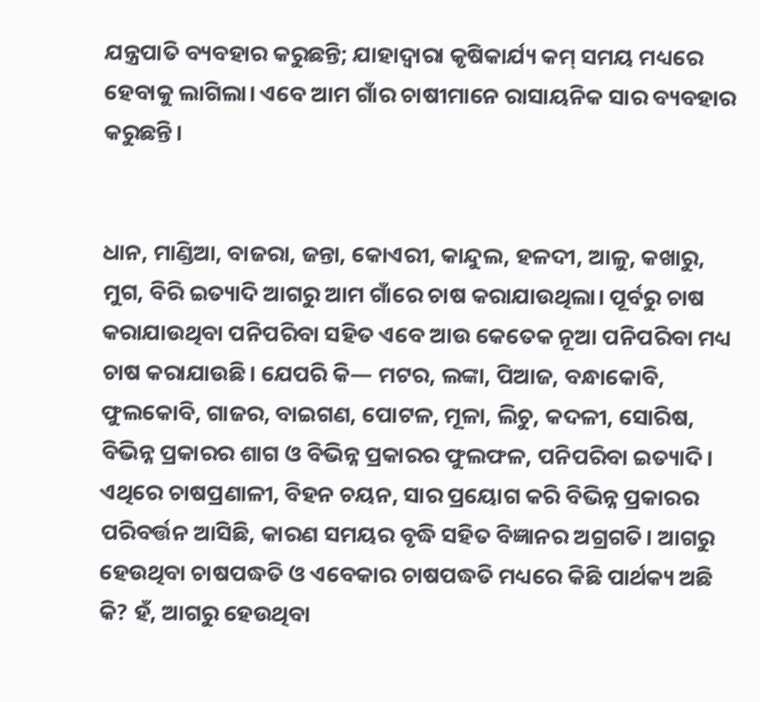ଯନ୍ତ୍ରପାତି ବ୍ୟବହାର କରୁଛନ୍ତି; ଯାହାଦ୍ୱାରା କୃଷିକାର୍ଯ୍ୟ କମ୍ ସମୟ ମଧ୍ୟରେ ହେବାକୁ ଲାଗିଲା। ଏବେ ଆମ ଗାଁର ଚାଷୀମାନେ ରାସାୟନିକ ସାର ବ୍ୟବହାର କରୁଛନ୍ତି।


ଧାନ, ମାଣ୍ଡିଆ, ବାଜରା, ଜନ୍ତା, କୋଏରୀ, କାନ୍ଦୁଲ, ହଳଦୀ, ଆଳୁ, କଖାରୁ, ମୁଗ, ବିରି ଇତ୍ୟାଦି ଆଗରୁ ଆମ ଗାଁରେ ଚାଷ କରାଯାଉଥିଲା। ପୂର୍ବରୁ ଚାଷ କରାଯାଉଥିବା ପନିପରିବା ସହିତ ଏବେ ଆଉ କେତେକ ନୂଆ ପନିପରିବା ମଧ୍ୟ ଚାଷ କରାଯାଉଛି। ଯେପରି କି— ମଟର, ଲଙ୍କା, ପିଆଜ, ବନ୍ଧାକୋବି, ଫୁଲକୋବି, ଗାଜର, ବାଇଗଣ, ପୋଟଳ, ମୂଳା, ଲିଚୁ, କଦଳୀ, ସୋରିଷ, ବିଭିନ୍ନ ପ୍ରକାରର ଶାଗ ଓ ବିଭିନ୍ନ ପ୍ରକାରର ଫୁଲଫଳ, ପନିପରିବା ଇତ୍ୟାଦି। ଏଥିରେ ଚାଷପ୍ରଣାଳୀ, ବିହନ ଚୟନ, ସାର ପ୍ରୟୋଗ କରି ବିଭିନ୍ନ ପ୍ରକାରର ପରିବର୍ତ୍ତନ ଆସିଛି, କାରଣ ସମୟର ବୃଦ୍ଧି ସହିତ ବିଜ୍ଞାନର ଅଗ୍ରଗତି। ଆଗରୁ ହେଉଥିବା ଚାଷପଦ୍ଧତି ଓ ଏବେକାର ଚାଷପଦ୍ଧତି ମଧ୍ୟରେ କିଛି ପାର୍ଥକ୍ୟ ଅଛି କି? ହଁ, ଆଗରୁ ହେଉଥିବା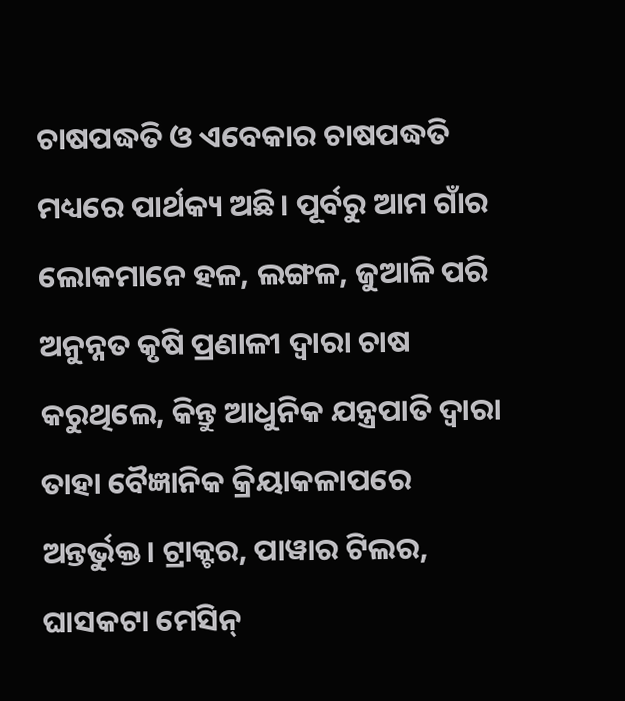ଚାଷପଦ୍ଧତି ଓ ଏବେକାର ଚାଷପଦ୍ଧତି ମଧ୍ୟରେ ପାର୍ଥକ୍ୟ ଅଛି। ପୂର୍ବରୁ ଆମ ଗାଁର ଲୋକମାନେ ହଳ, ଲଙ୍ଗଳ, ଜୁଆଳି ପରି ଅନୁନ୍ନତ କୃଷି ପ୍ରଣାଳୀ ଦ୍ୱାରା ଚାଷ କରୁଥିଲେ, କିନ୍ତୁ ଆଧୁନିକ ଯନ୍ତ୍ରପାତି ଦ୍ୱାରା ତାହା ବୈଜ୍ଞାନିକ କ୍ରିୟାକଳାପରେ ଅନ୍ତର୍ଭୁକ୍ତ। ଟ୍ରାକ୍ଟର, ପାୱାର ଟିଲର, ଘାସକଟା ମେସିନ୍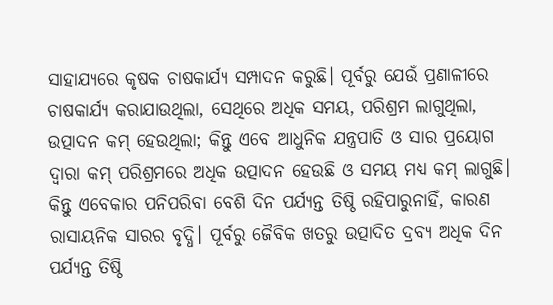ସାହାଯ୍ୟରେ କୃଷକ ଚାଷକାର୍ଯ୍ୟ ସମ୍ପାଦନ କରୁଛି। ପୂର୍ବରୁ ଯେଉଁ ପ୍ରଣାଳୀରେ ଚାଷକାର୍ଯ୍ୟ କରାଯାଉଥିଲା, ସେଥିରେ ଅଧିକ ସମୟ, ପରିଶ୍ରମ ଲାଗୁଥିଲା, ଉତ୍ପାଦନ କମ୍ ହେଉଥିଲା; କିନ୍ତୁ ଏବେ ଆଧୁନିକ ଯନ୍ତ୍ରପାତି ଓ ସାର ପ୍ରୟୋଗ ଦ୍ୱାରା କମ୍ ପରିଶ୍ରମରେ ଅଧିକ ଉତ୍ପାଦନ ହେଉଛି ଓ ସମୟ ମଧ୍ୟ କମ୍ ଲାଗୁଛି। କିନ୍ତୁ ଏବେକାର ପନିପରିବା ବେଶି ଦିନ ପର୍ଯ୍ୟନ୍ତ ତିଷ୍ଠି ରହିପାରୁନାହିଁ, କାରଣ ରାସାୟନିକ ସାରର ବୃଦ୍ଧି। ପୂର୍ବରୁ ଜୈବିକ ଖତରୁ ଉତ୍ପାଦିତ ଦ୍ରବ୍ୟ ଅଧିକ ଦିନ ପର୍ଯ୍ୟନ୍ତ ତିଷ୍ଠି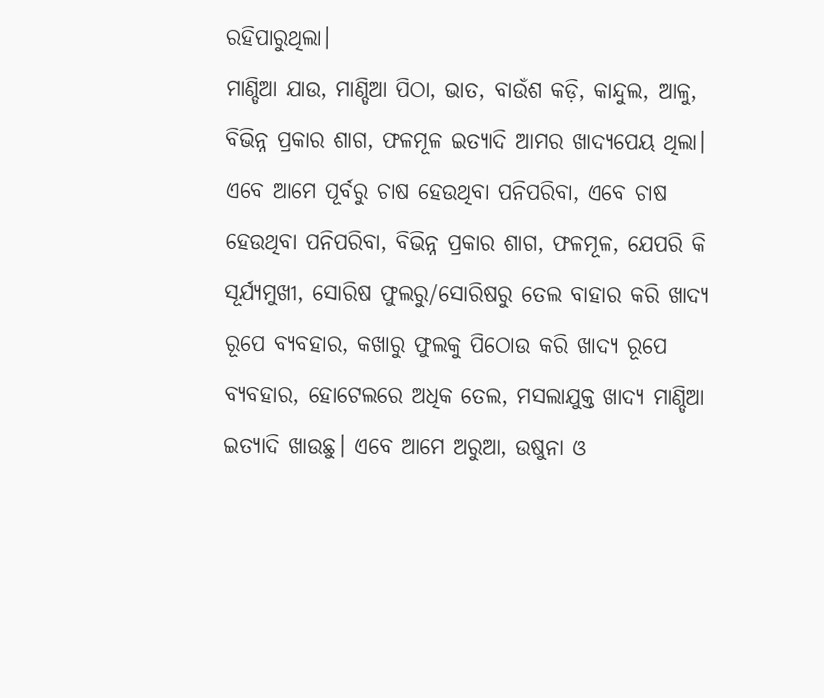ରହିପାରୁଥିଲା।
ମାଣ୍ଡିଆ ଯାଉ, ମାଣ୍ଡିଆ ପିଠା, ଭାତ, ବାଉଁଶ କଡ଼ି, କାନ୍ଦୁଲ, ଆଳୁ, ବିଭିନ୍ନ ପ୍ରକାର ଶାଗ, ଫଳମୂଳ ଇତ୍ୟାଦି ଆମର ଖାଦ୍ୟପେୟ ଥିଲା। ଏବେ ଆମେ ପୂର୍ବରୁ ଚାଷ ହେଉଥିବା ପନିପରିବା, ଏବେ ଚାଷ ହେଉଥିବା ପନିପରିବା, ବିଭିନ୍ନ ପ୍ରକାର ଶାଗ, ଫଳମୂଳ, ଯେପରି କି ସୂର୍ଯ୍ୟମୁଖୀ, ସୋରିଷ ଫୁଲରୁ/ସୋରିଷରୁ ତେଲ ବାହାର କରି ଖାଦ୍ୟ ରୂପେ ବ୍ୟବହାର, କଖାରୁ ଫୁଲକୁ ପିଠୋଉ କରି ଖାଦ୍ୟ ରୂପେ ବ୍ୟବହାର, ହୋଟେଲରେ ଅଧିକ ତେଲ, ମସଲାଯୁକ୍ତ ଖାଦ୍ୟ ମାଣ୍ଡିଆ ଇତ୍ୟାଦି ଖାଉଛୁ। ଏବେ ଆମେ ଅରୁଆ, ଉଷୁନା ଓ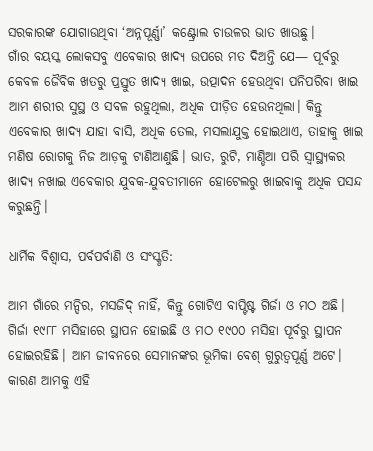ସରକାରଙ୍କ ଯୋଗାଉଥିବା ‘ଅନ୍ନପୂର୍ଣ୍ଣା’ କଣ୍ଟ୍ରୋଲ ଚାଉଳର ଭାତ ଖାଉଛୁ।
ଗାଁର ବୟସ୍କ ଲୋକସବୁ ଏବେକାର ଖାଦ୍ୟ ଉପରେ ମତ ଦିଅନ୍ତି ଯେ— ପୂର୍ବରୁ କେବଳ ଜୈବିକ ଖତରୁ ପ୍ରସ୍ତୁତ ଖାଦ୍ୟ ଖାଇ, ଉତ୍ପାଦନ ହେଉଥିବା ପନିପରିବା ଖାଇ ଆମ ଶରୀର ସୁସ୍ଥ ଓ ସବଳ ରହୁଥିଲା, ଅଧିକ ପୀଡ଼ିତ ହେଉନଥିଲା। କିନ୍ତୁ ଏବେକାର ଖାଦ୍ୟ ଯାହା ବାସି, ଅଧିକ ତେଲ, ମସଲାଯୁକ୍ତ ହୋଇଥାଏ, ତାହାକୁ ଖାଇ ମଣିଷ ରୋଗକୁ ନିଜ ଆଡ଼କୁ ଟାଣିଆଣୁଛି। ଭାତ, ରୁଟି, ମାଣ୍ଡିଆ ପରି ସ୍ୱାସ୍ଥ୍ୟକର ଖାଦ୍ୟ ନଖାଇ ଏବେକାର ଯୁବକ-ଯୁବତୀମାନେ ହୋଟେଲରୁ ଖାଇବାକୁ ଅଧିକ ପସନ୍ଦ କରୁଛନ୍ତି।

ଧାର୍ମିକ ବିଶ୍ୱାସ, ପର୍ବପର୍ବାଣି ଓ ସଂସ୍କୃତି:

ଆମ ଗାଁରେ ମନ୍ଦିର, ମସଜିଦ୍ ନାହିଁ, କିନ୍ତୁ ଗୋଟିଏ ବାପ୍ଟିଷ୍ଟ ଗିର୍ଜା ଓ ମଠ ଅଛି। ଗିର୍ଜା ୧୯୮୮ ମସିହାରେ ସ୍ଥାପନ ହୋଇଛି ଓ ମଠ ୧୯୦୦ ମସିହା ପୂର୍ବରୁ ସ୍ଥାପନ ହୋଇରହିଛି। ଆମ ଜୀବନରେ ସେମାନଙ୍କର ଭୂମିକା ବେଶ୍ ଗୁରୁତ୍ୱପୂର୍ଣ୍ଣ ଅଟେ। କାରଣ ଆମକୁ ଏହି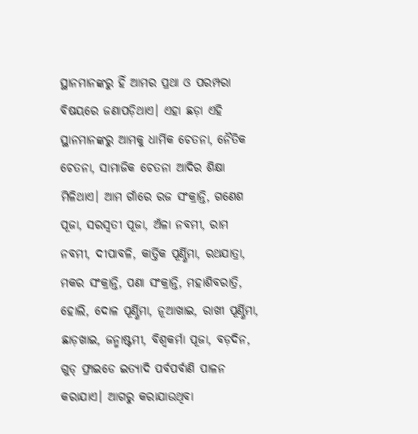ସ୍ଥାନମାନଙ୍କରୁ ହିଁ ଆମର ପ୍ରଥା ଓ ପରମ୍ପରା ବିଷୟରେ ଜଣାପଡ଼ିଥାଏ। ଏହା ଛଡ଼ା ଏହି ସ୍ଥାନମାନଙ୍କରୁ ଆମକୁ ଧାର୍ମିକ ଚେତନା, ନୈତିକ ଚେତନା, ସାମାଜିକ ଚେତନା ଆଦିର ଶିକ୍ଷା ମିଳିଥାଏ। ଆମ ଗାଁରେ ରଜ ସଂକ୍ରାନ୍ତି, ଗଣେଶ ପୂଜା, ସରସ୍ୱତୀ ପୂଜା, ଅଁଳା ନବମୀ, ରାମ ନବମୀ, ଦୀପାବଳି, କାର୍ତ୍ତିକ ପୂର୍ଣ୍ଣିମା, ରଥଯାତ୍ରା, ମକର ସଂକ୍ରାନ୍ତି, ପଣା ସଂକ୍ରାନ୍ତି, ମହାଶିବରାତ୍ରି, ହୋଲି, ଦୋଳ ପୂର୍ଣ୍ଣିମା, ନୂଆଖାଇ, ରାଖୀ ପୂର୍ଣ୍ଣିମା, ଛାଡ଼ଖାଇ, ଜନ୍ମାଷ୍ଟମୀ, ବିଶ୍ୱକର୍ମା ପୂଜା, ବଡ଼ଦିନ, ଗୁଡ୍ ଫ୍ରାଇଡେ ଇତ୍ୟାଦି ପର୍ବପର୍ବାଣି ପାଳନ କରାଯାଏ। ଆଗରୁ କରାଯାଉଥିବା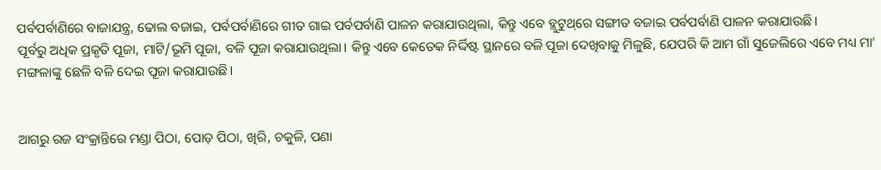ପର୍ବପର୍ବାଣିରେ ବାଜାଯନ୍ତ୍ର, ଢୋଲ ବଜାଇ, ପର୍ବପର୍ବାଣିରେ ଗୀତ ଗାଇ ପର୍ବପର୍ବାଣି ପାଳନ କରାଯାଉଥିଲା, କିନ୍ତୁ ଏବେ ବ୍ଲୁଟୁଥ୍‌ରେ ସଙ୍ଗୀତ ବଜାଇ ପର୍ବପର୍ବାଣି ପାଳନ କରାଯାଉଛି।
ପୂର୍ବରୁ ଅଧିକ ପ୍ରକୃତି ପୂଜା, ମାଟି/ଭୂମି ପୂଜା, ବଳି ପୂଜା କରାଯାଉଥିଲା। କିନ୍ତୁ ଏବେ କେତେକ ନିର୍ଦ୍ଦିଷ୍ଟ ସ୍ଥାନରେ ବଳି ପୂଜା ଦେଖିବାକୁ ମିଳୁଛି, ଯେପରି କି ଆମ ଗାଁ ସୁଜେଲିରେ ଏବେ ମଧ୍ୟ ମା’ ମଙ୍ଗଳାଙ୍କୁ ଛେଳି ବଳି ଦେଇ ପୂଜା କରାଯାଉଛି।


ଆଗରୁ ରଜ ସଂକ୍ରାନ୍ତିରେ ମଣ୍ଡା ପିଠା, ପୋଡ଼ ପିଠା, ଖିରି, ଚକୁଳି, ପଣା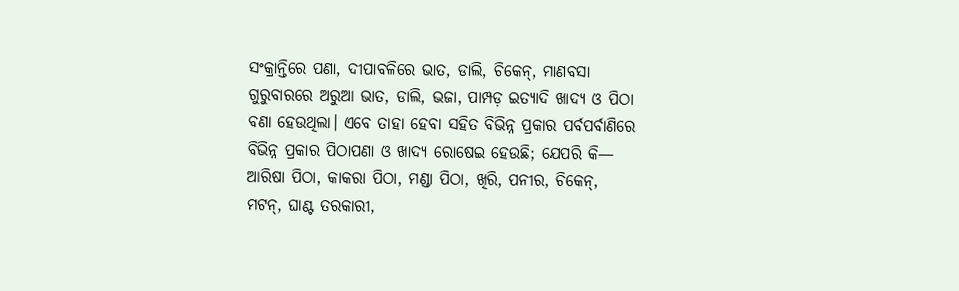ସଂକ୍ରାନ୍ତିରେ ପଣା, ଦୀପାବଳିରେ ଭାତ, ଡାଲି, ଚିକେନ୍, ମାଣବସା ଗୁରୁବାରରେ ଅରୁଆ ଭାତ, ଡାଲି, ଭଜା, ପାମ୍ପଡ଼ ଇତ୍ୟାଦି ଖାଦ୍ୟ ଓ ପିଠା ବଣା ହେଉଥିଲା। ଏବେ ତାହା ହେବା ସହିତ ବିଭିନ୍ନ ପ୍ରକାର ପର୍ବପର୍ବାଣିରେ ବିଭିନ୍ନ ପ୍ରକାର ପିଠାପଣା ଓ ଖାଦ୍ୟ ରୋଷେଇ ହେଉଛି; ଯେପରି କି— ଆରିଷା ପିଠା, କାକରା ପିଠା, ମଣ୍ଡା ପିଠା, ଖିରି, ପନୀର, ଚିକେନ୍, ମଟନ୍, ଘାଣ୍ଟ ତରକାରୀ,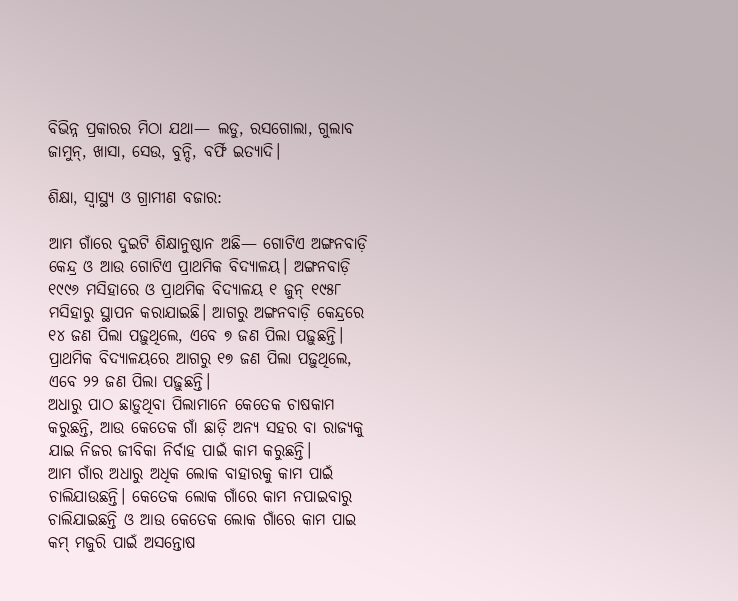ବିଭିନ୍ନ ପ୍ରକାରର ମିଠା ଯଥା— ଲଡୁ, ରସଗୋଲା, ଗୁଲାବ ଜାମୁନ୍, ଖାସା, ସେଉ, ବୁନ୍ଦି, ବର୍ଫି ଇତ୍ୟାଦି।

ଶିକ୍ଷା, ସ୍ୱାସ୍ଥ୍ୟ ଓ ଗ୍ରାମୀଣ ବଜାର:

ଆମ ଗାଁରେ ଦୁଇଟି ଶିକ୍ଷାନୁଷ୍ଠାନ ଅଛି— ଗୋଟିଏ ଅଙ୍ଗନବାଡ଼ି କେନ୍ଦ୍ର ଓ ଆଉ ଗୋଟିଏ ପ୍ରାଥମିକ ବିଦ୍ୟାଳୟ। ଅଙ୍ଗନବାଡ଼ି ୧୯୯୬ ମସିହାରେ ଓ ପ୍ରାଥମିକ ବିଦ୍ୟାଳୟ ୧ ଜୁନ୍ ୧୯୫୮ ମସିହାରୁ ସ୍ଥାପନ କରାଯାଇଛି। ଆଗରୁ ଅଙ୍ଗନବାଡ଼ି କେନ୍ଦ୍ରରେ ୧୪ ଜଣ ପିଲା ପଢ଼ୁଥିଲେ, ଏବେ ୭ ଜଣ ପିଲା ପଢ଼ୁଛନ୍ତି। ପ୍ରାଥମିକ ବିଦ୍ୟାଳୟରେ ଆଗରୁ ୧୭ ଜଣ ପିଲା ପଢ଼ୁଥିଲେ, ଏବେ ୨୨ ଜଣ ପିଲା ପଢ଼ୁଛନ୍ତି।
ଅଧାରୁ ପାଠ ଛାଡ଼ୁଥିବା ପିଲାମାନେ କେତେକ ଚାଷକାମ କରୁଛନ୍ତି, ଆଉ କେତେକ ଗାଁ ଛାଡ଼ି ଅନ୍ୟ ସହର ବା ରାଜ୍ୟକୁ ଯାଇ ନିଜର ଜୀବିକା ନିର୍ବାହ ପାଇଁ କାମ କରୁଛନ୍ତି।
ଆମ ଗାଁର ଅଧାରୁ ଅଧିକ ଲୋକ ବାହାରକୁ କାମ ପାଇଁ ଚାଲିଯାଉଛନ୍ତି। କେତେକ ଲୋକ ଗାଁରେ କାମ ନପାଇବାରୁ ଚାଲିଯାଇଛନ୍ତି ଓ ଆଉ କେତେକ ଲୋକ ଗାଁରେ କାମ ପାଇ କମ୍ ମଜୁରି ପାଇଁ ଅସନ୍ତୋଷ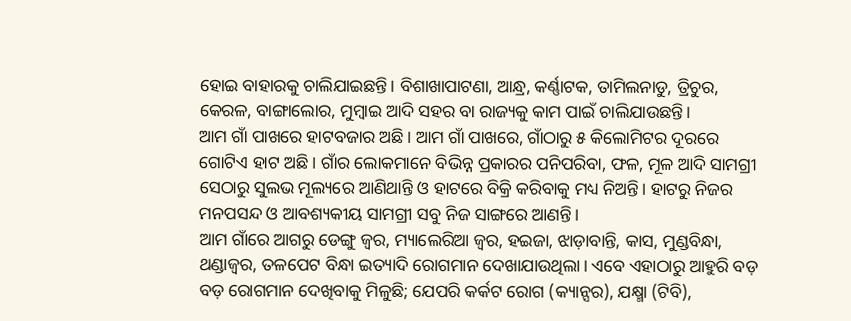ହୋଇ ବାହାରକୁ ଚାଲିଯାଇଛନ୍ତି। ବିଶାଖାପାଟଣା, ଆନ୍ଧ୍ର, କର୍ଣ୍ଣାଟକ, ତାମିଲନାଡୁ, ତ୍ରିଚୁର, କେରଳ, ବାଙ୍ଗାଲୋର, ମୁମ୍ବାଇ ଆଦି ସହର ବା ରାଜ୍ୟକୁ କାମ ପାଇଁ ଚାଲିଯାଉଛନ୍ତି।
ଆମ ଗାଁ ପାଖରେ ହାଟବଜାର ଅଛି। ଆମ ଗାଁ ପାଖରେ, ଗାଁଠାରୁ ୫ କିଲୋମିଟର ଦୂରରେ ଗୋଟିଏ ହାଟ ଅଛି। ଗାଁର ଲୋକମାନେ ବିଭିନ୍ନ ପ୍ରକାରର ପନିପରିବା, ଫଳ, ମୂଳ ଆଦି ସାମଗ୍ରୀ ସେଠାରୁ ସୁଲଭ ମୂଲ୍ୟରେ ଆଣିଥାନ୍ତି ଓ ହାଟରେ ବିକ୍ରି କରିବାକୁ ମଧ୍ୟ ନିଅନ୍ତି। ହାଟରୁ ନିଜର ମନପସନ୍ଦ ଓ ଆବଶ୍ୟକୀୟ ସାମଗ୍ରୀ ସବୁ ନିଜ ସାଙ୍ଗରେ ଆଣନ୍ତି।
ଆମ ଗାଁରେ ଆଗରୁ ଡେଙ୍ଗୁ ଜ୍ୱର, ମ୍ୟାଲେରିଆ ଜ୍ୱର, ହଇଜା, ଝାଡ଼ାବାନ୍ତି, କାସ, ମୁଣ୍ଡବିନ୍ଧା, ଥଣ୍ଡାଜ୍ୱର, ତଳପେଟ ବିନ୍ଧା ଇତ୍ୟାଦି ରୋଗମାନ ଦେଖାଯାଉଥିଲା। ଏବେ ଏହାଠାରୁ ଆହୁରି ବଡ଼ ବଡ଼ ରୋଗମାନ ଦେଖିବାକୁ ମିଳୁଛି; ଯେପରି କର୍କଟ ରୋଗ (କ୍ୟାନ୍ସର), ଯକ୍ଷ୍ମା (ଟିବି),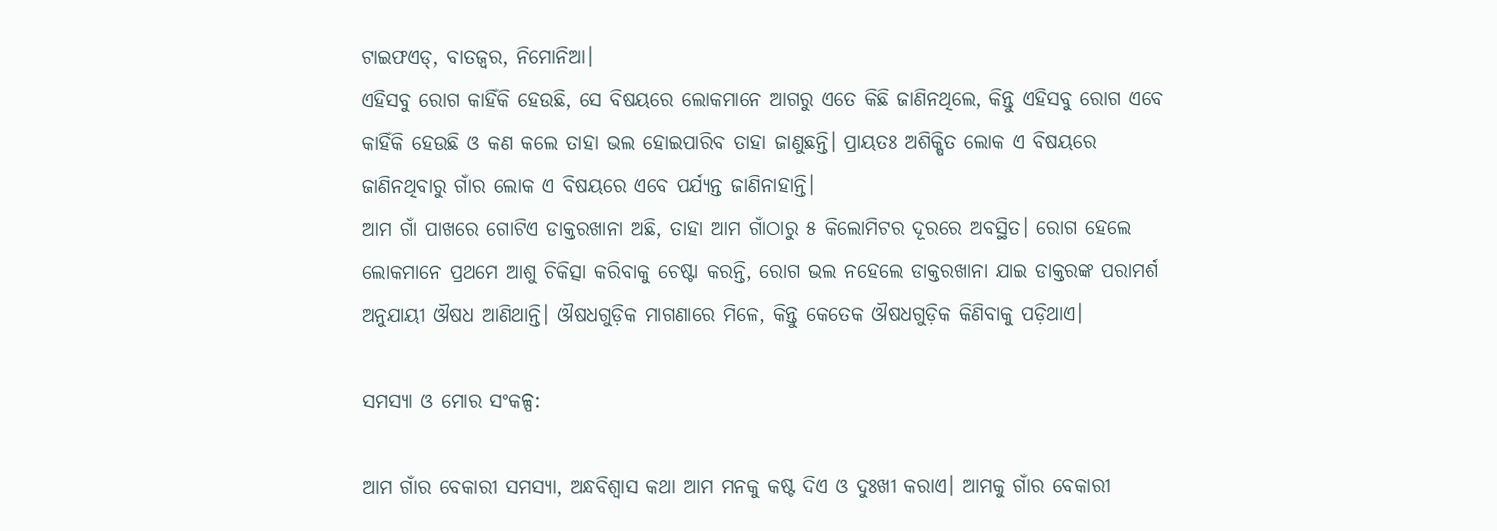ଟାଇଫଏଡ୍, ବାତଜ୍ୱର, ନିମୋନିଆ।
ଏହିସବୁ ରୋଗ କାହିଁକି ହେଉଛି, ସେ ବିଷୟରେ ଲୋକମାନେ ଆଗରୁ ଏତେ କିଛି ଜାଣିନଥିଲେ, କିନ୍ତୁ ଏହିସବୁ ରୋଗ ଏବେ କାହିଁକି ହେଉଛି ଓ କଣ କଲେ ତାହା ଭଲ ହୋଇପାରିବ ତାହା ଜାଣୁଛନ୍ତି। ପ୍ରାୟତଃ ଅଶିକ୍ଷିତ ଲୋକ ଏ ବିଷୟରେ ଜାଣିନଥିବାରୁ ଗାଁର ଲୋକ ଏ ବିଷୟରେ ଏବେ ପର୍ଯ୍ୟନ୍ତ ଜାଣିନାହାନ୍ତି।
ଆମ ଗାଁ ପାଖରେ ଗୋଟିଏ ଡାକ୍ତରଖାନା ଅଛି, ତାହା ଆମ ଗାଁଠାରୁ ୫ କିଲୋମିଟର ଦୂରରେ ଅବସ୍ଥିତ। ରୋଗ ହେଲେ ଲୋକମାନେ ପ୍ରଥମେ ଆଶୁ ଚିକିତ୍ସା କରିବାକୁ ଚେଷ୍ଟା କରନ୍ତି, ରୋଗ ଭଲ ନହେଲେ ଡାକ୍ତରଖାନା ଯାଇ ଡାକ୍ତରଙ୍କ ପରାମର୍ଶ ଅନୁଯାୟୀ ଔଷଧ ଆଣିଥାନ୍ତି। ଔଷଧଗୁଡ଼ିକ ମାଗଣାରେ ମିଳେ, କିନ୍ତୁ କେତେକ ଔଷଧଗୁଡ଼ିକ କିଣିବାକୁ ପଡ଼ିଥାଏ।

ସମସ୍ୟା ଓ ମୋର ସଂକଳ୍ପ:

ଆମ ଗାଁର ବେକାରୀ ସମସ୍ୟା, ଅନ୍ଧବିଶ୍ୱାସ କଥା ଆମ ମନକୁ କଷ୍ଟ ଦିଏ ଓ ଦୁଃଖୀ କରାଏ। ଆମକୁ ଗାଁର ବେକାରୀ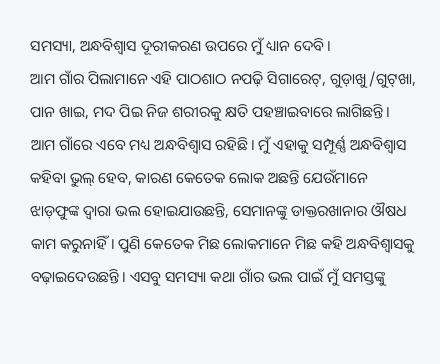ସମସ୍ୟା, ଅନ୍ଧବିଶ୍ୱାସ ଦୂରୀକରଣ ଉପରେ ମୁଁ ଧ୍ୟାନ ଦେବି।
ଆମ ଗାଁର ପିଲାମାନେ ଏହି ପାଠଶାଠ ନପଢ଼ି ସିଗାରେଟ୍, ଗୁଡ଼ାଖୁ/ଗୁଟ୍‌ଖା, ପାନ ଖାଇ, ମଦ ପିଇ ନିଜ ଶରୀରକୁ କ୍ଷତି ପହଞ୍ଚାଇବାରେ ଲାଗିଛନ୍ତି। ଆମ ଗାଁରେ ଏବେ ମଧ୍ୟ ଅନ୍ଧବିଶ୍ୱାସ ରହିଛି। ମୁଁ ଏହାକୁ ସମ୍ପୂର୍ଣ୍ଣ ଅନ୍ଧବିଶ୍ୱାସ କହିବା ଭୁଲ୍ ହେବ, କାରଣ କେତେକ ଲୋକ ଅଛନ୍ତି ଯେଉଁମାନେ ଝାଡ଼ଫୁଙ୍କ ଦ୍ୱାରା ଭଲ ହୋଇଯାଉଛନ୍ତି, ସେମାନଙ୍କୁ ଡାକ୍ତରଖାନାର ଔଷଧ କାମ କରୁନାହିଁ। ପୁଣି କେତେକ ମିଛ ଲୋକମାନେ ମିଛ କହି ଅନ୍ଧବିଶ୍ୱାସକୁ ବଢ଼ାଇଦେଉଛନ୍ତି। ଏସବୁ ସମସ୍ୟା କଥା ଗାଁର ଭଲ ପାଇଁ ମୁଁ ସମସ୍ତଙ୍କୁ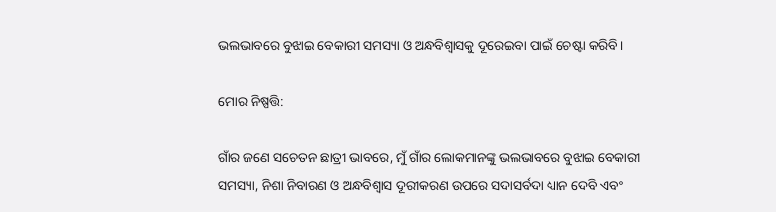ଭଲଭାବରେ ବୁଝାଇ ବେକାରୀ ସମସ୍ୟା ଓ ଅନ୍ଧବିଶ୍ୱାସକୁ ଦୂରେଇବା ପାଇଁ ଚେଷ୍ଟା କରିବି।

ମୋର ନିଷ୍ପତ୍ତି:

ଗାଁର ଜଣେ ସଚେତନ ଛାତ୍ରୀ ଭାବରେ, ମୁଁ ଗାଁର ଲୋକମାନଙ୍କୁ ଭଲଭାବରେ ବୁଝାଇ ବେକାରୀ ସମସ୍ୟା, ନିଶା ନିବାରଣ ଓ ଅନ୍ଧବିଶ୍ୱାସ ଦୂରୀକରଣ ଉପରେ ସଦାସର୍ବଦା ଧ୍ୟାନ ଦେବି ଏବଂ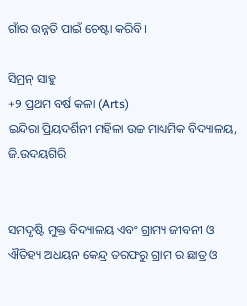ଗାଁର ଉନ୍ନତି ପାଇଁ ଚେଷ୍ଟା କରିବି।

ସିମ୍ରନ୍ ସାହୁ
+୨ ପ୍ରଥମ ବର୍ଷ କଳା (Arts)
ଇନ୍ଦିରା ପ୍ରିୟଦର୍ଶିନୀ ମହିଳା ଉଚ୍ଚ ମାଧ୍ୟମିକ ବିଦ୍ୟାଳୟ, ଜି.ଉଦୟଗିରି


ସମଦୃଷ୍ଟି ମୁକ୍ତ ବିଦ୍ୟାଳୟ ଏବଂ ଗ୍ରାମ୍ୟ ଜୀବନୀ ଓ ଐତିହ୍ୟ ଅଧୟନ କେନ୍ଦ୍ର ତରଫରୁ ଗ୍ରାମ ର ଛାତ୍ର ଓ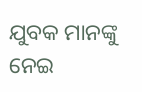ଯୁବକ ମାନଙ୍କୁ ନେଇ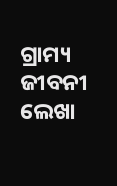ଗ୍ରାମ୍ୟ ଜୀବନୀ ଲେଖା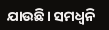ଯାଉଛି। ସମଧ୍ୱନି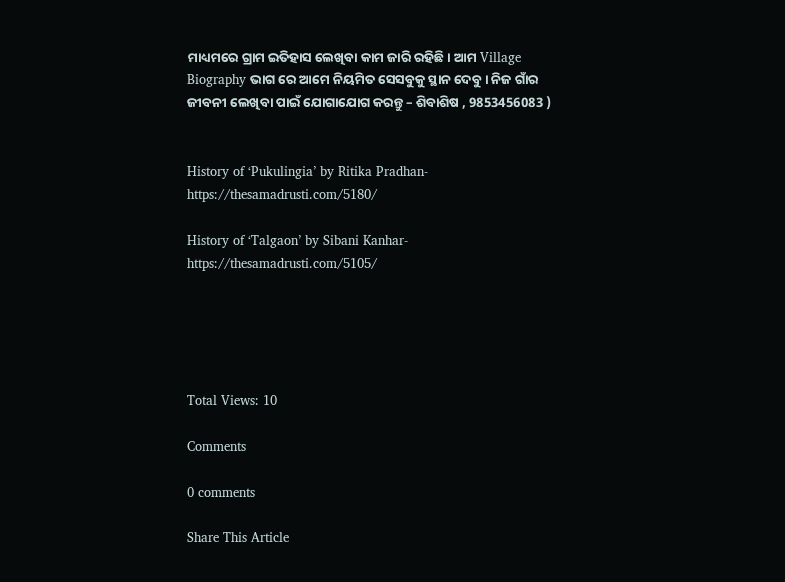ମାଧ୍ୟମରେ ଗ୍ରାମ ଇତିହାସ ଲେଖିବା କାମ ଜାରି ରହିଛି। ଆମ Village Biography ଭାଗ ରେ ଆମେ ନିୟମିତ ସେସବୁକୁ ସ୍ଥାନ ଦେବୁ । ନିଜ ଗାଁର ଜୀବନୀ ଲେଖିବା ପାଇଁ ଯୋଗାଯୋଗ କରନ୍ତୁ – ଶିବାଶିଷ , 9853456083 )


History of ‘Pukulingia’ by Ritika Pradhan-  https://thesamadrusti.com/5180/

History of ‘Talgaon’ by Sibani Kanhar-  https://thesamadrusti.com/5105/





Total Views: 10

Comments

0 comments

Share This Article